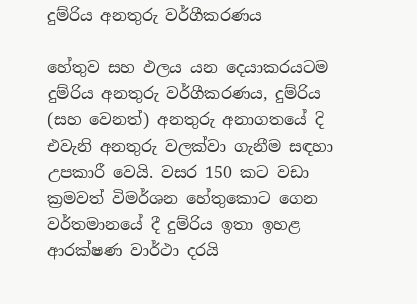දුම්රිය අනතුරු වර්ගීකරණය

හේතුව සහ ඵලය යන දෙයාකරයටම දුම්රිය අනතුරු වර්ගීකරණය, දුම්රිය (සහ වෙනත්) අනතුරු අනාගතයේ දි එවැනි අනතුරු වලක්වා ගැනීම සඳහා උපකාරී වෙයි. වසර 150 කට වඩා ක්‍රමවත් විමර්ශන හේතුකොට ගෙන වර්තමානයේ දී දුම්රිය ඉතා ඉහළ ආරක්ෂණ වාර්ථා දරයි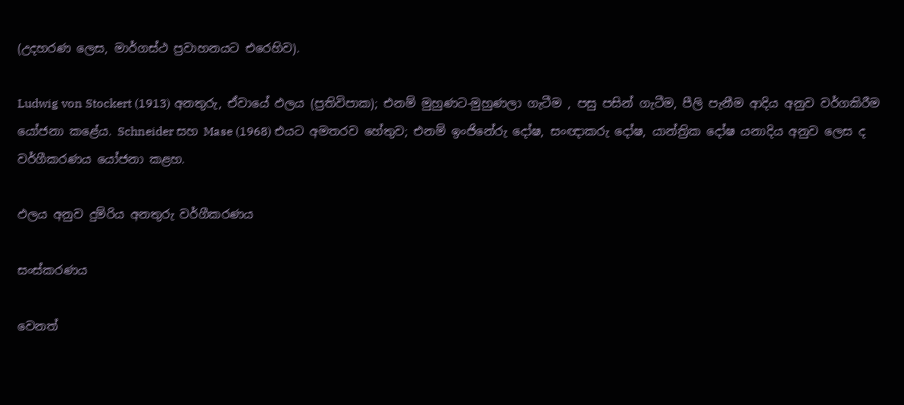(උදහරණ ලෙස, මාර්ගස්ථ ප්‍රවාහනයට එරෙහිව).

Ludwig von Stockert (1913) අනතුරු, ඒවායේ ඵලය (ප්‍රතිවිපාක); එනම් මුහුණට-මුහුණලා ගැටීම , පසු පසින් ගැටීම, පීලි පැනීම ආදිය අනුව වර්ගකිරීම යෝජනා කළේය. Schneider සහ Mase (1968) එයට අමතරව හේතුව; එනම් ඉංජිනේරු දෝෂ, සංඥාකරු දෝෂ, යාන්ත්‍රික දෝෂ යනාදිය අනුව ලෙස ද වර්ගීකරණය යෝජනා කළහ.

ඵලය අනුව දුම්රිය අනතුරු වර්ගීකරණය

සංස්කරණය

වෙනත්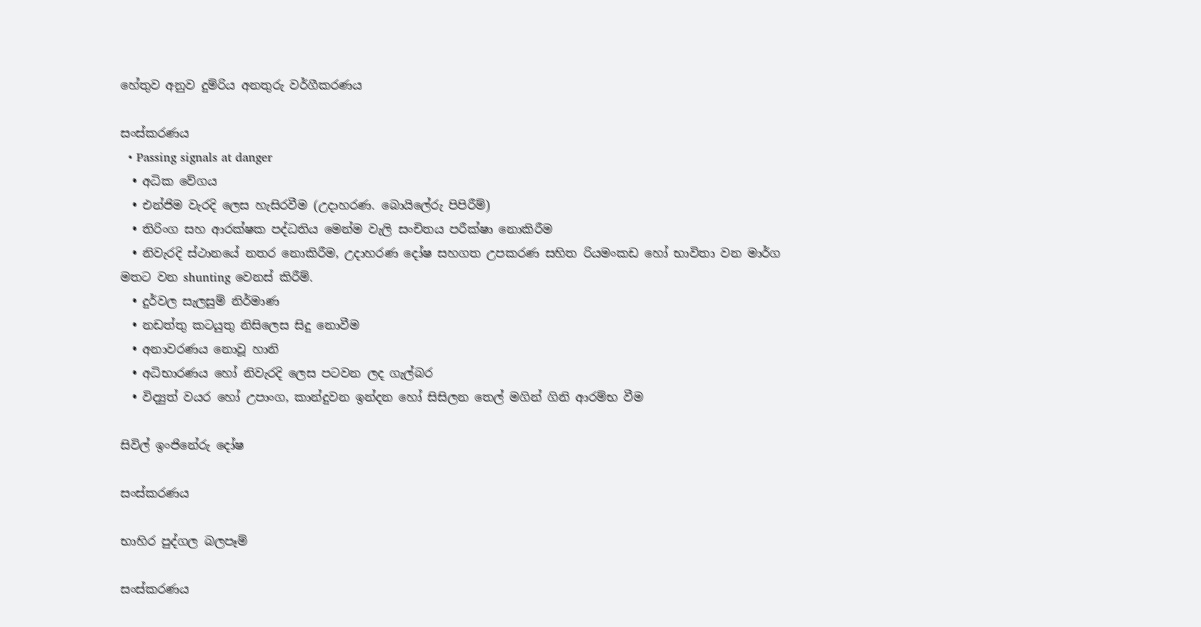හේතුව අනුව දුම්රිය අනතුරු වර්ගීකරණය

සංස්කරණය
  • Passing signals at danger
  • අධික වේගය
  • එන්ජිම වැරදි ලෙස හැසිරවීම (උදාහරණ. බොයිලේරු පිපිරීම්)
  • තිරිංග සහ ආරක්ෂක පද්ධතිය මෙන්ම වැලි සංචිතය පරීක්ෂා නොකිරීම
  • නිවැරදි ස්ථානයේ නතර නොකිරීම, උදාහරණ දෝෂ සහගත උපකරණ සහිත රියමංකඩ හෝ භාවිතා වන මාර්ග මතට වන shunting වෙනස් කිරීම්.
  • දුර්වල සැලසුම් නිර්මාණ
  • නඩත්තු කටයුතු නිසිලෙස සිදු නොවීම
  • අනාවරණය නොවූ හානි
  • අධිභාරණය හෝ නිවැරදි ලෙස පටවන ලද ගැල්බර
  • විද්‍යුත් වයර හෝ උපාංග, කාන්දුවන ඉන්දන හෝ සිසිලන තෙල් මගින් ගිනි ආරම්භ වීම

සිවිල් ඉංජිනේරු දෝෂ

සංස්කරණය

භාහිර පුද්ගල බලපෑම්

සංස්කරණය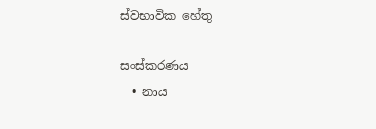ස්වභාවික හේතු

සංස්කරණය
  • නාය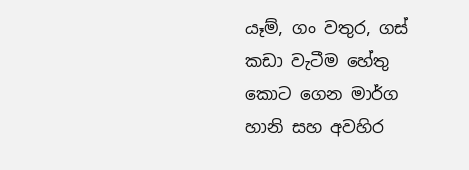යෑම්, ගං වතුර, ගස් කඩා වැටීම හේතු කොට ගෙන මාර්ග හානි සහ අවහිර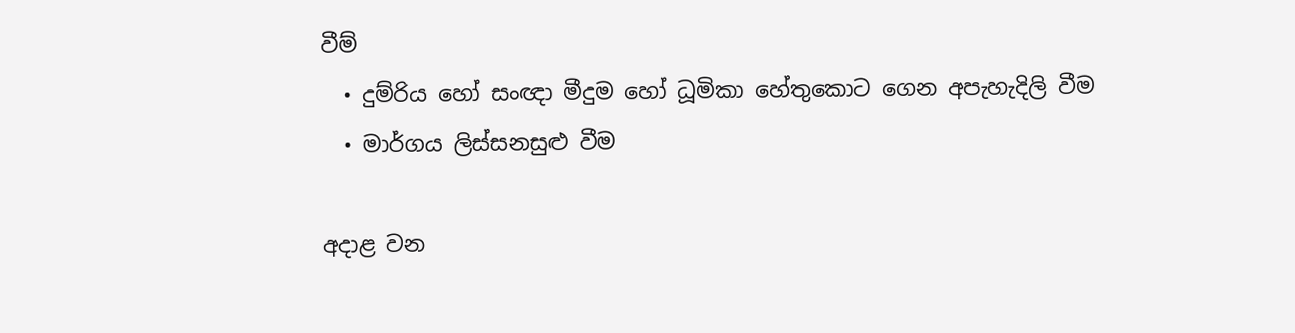වීම්
  • දුම්රිය හෝ සංඥා මීදුම හෝ ධූමිකා හේතුකොට ගෙන අපැහැදිලි වීම
  • මාර්ගය ලිස්සනසුළු වීම

අදාළ වන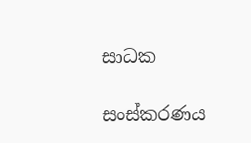සාධක

සංස්කරණය